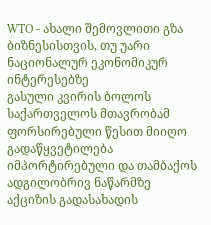WTO - ახალი შემოვლითი გზა ბიზნესისთვის, თუ უარი ნაციონალურ ეკონომიკურ ინტერესებზე
გასული კვირის ბოლოს საქართველოს მთავრობამ ფორსირებული წესით მიიღო გადაწყვეტილება იმპორტირებული და თამბაქოს ადგილობრივ ნაწარმზე აქციზის გადასახადის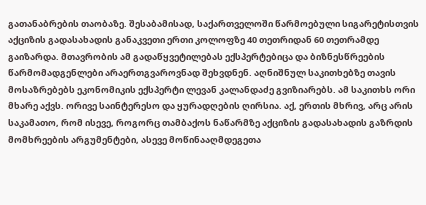გათანაბრების თაობაზე. შესაბამისად, საქართველოში წარმოებული სიგარეტისთვის აქციზის გადასახადის განაკვეთი ერთი კოლოფზე 40 თეთრიდან 60 თეთრამდე გაიზარდა. მთავრობის ამ გადაწყვეტილებას ექსპერტებიცა და ბიზნესწრეების წარმომადგენლები არაერთგვაროვნად შეხვდნენ. აღნიშნულ საკითხებზე თავის მოსაზრებებს ეკონომიკის ექსპერტი ლევან კალანდაძე გვიზიარებს. ამ საკითხს ორი მხარე აქვს. ორივე საინტერესო და ყურადღების ღირსია. აქ, ერთის მხრივ, არც არის საკამათო, რომ ისევე, როგორც თამბაქოს ნაწარმზე აქციზის გადასახადის გაზრდის მომხრეების არგუმენტები, ასევე მოწინააღმდეგეთა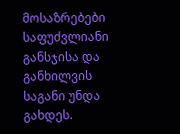მოსაზრებები საფუძვლიანი განსჯისა და განხილვის საგანი უნდა გახდეს.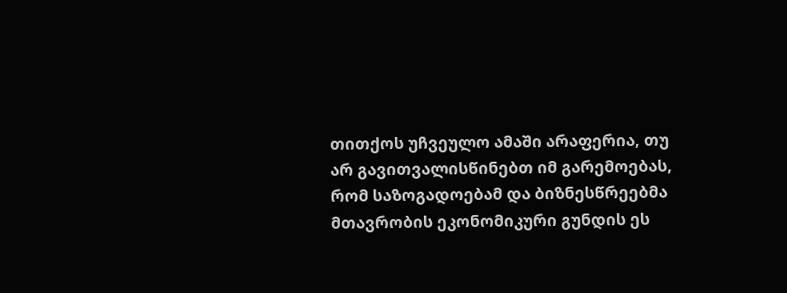თითქოს უჩვეულო ამაში არაფერია, თუ არ გავითვალისწინებთ იმ გარემოებას, რომ საზოგადოებამ და ბიზნესწრეებმა მთავრობის ეკონომიკური გუნდის ეს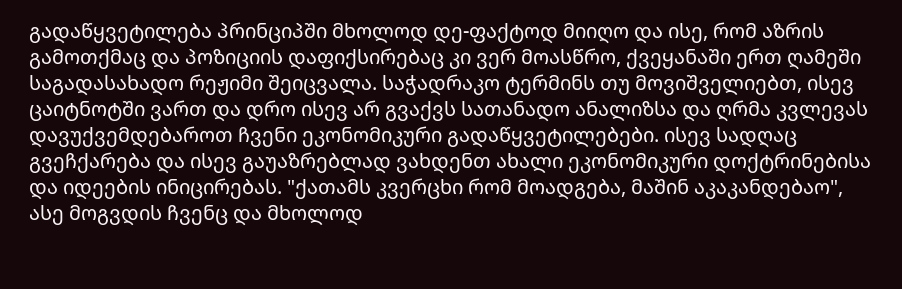გადაწყვეტილება პრინციპში მხოლოდ დე-ფაქტოდ მიიღო და ისე, რომ აზრის გამოთქმაც და პოზიციის დაფიქსირებაც კი ვერ მოასწრო, ქვეყანაში ერთ ღამეში საგადასახადო რეჟიმი შეიცვალა. საჭადრაკო ტერმინს თუ მოვიშველიებთ, ისევ ცაიტნოტში ვართ და დრო ისევ არ გვაქვს სათანადო ანალიზსა და ღრმა კვლევას დავუქვემდებაროთ ჩვენი ეკონომიკური გადაწყვეტილებები. ისევ სადღაც გვეჩქარება და ისევ გაუაზრებლად ვახდენთ ახალი ეკონომიკური დოქტრინებისა და იდეების ინიცირებას. "ქათამს კვერცხი რომ მოადგება, მაშინ აკაკანდებაო", ასე მოგვდის ჩვენც და მხოლოდ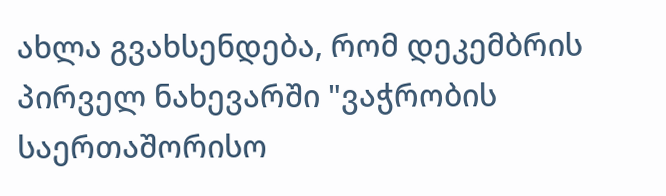ახლა გვახსენდება, რომ დეკემბრის პირველ ნახევარში "ვაჭრობის საერთაშორისო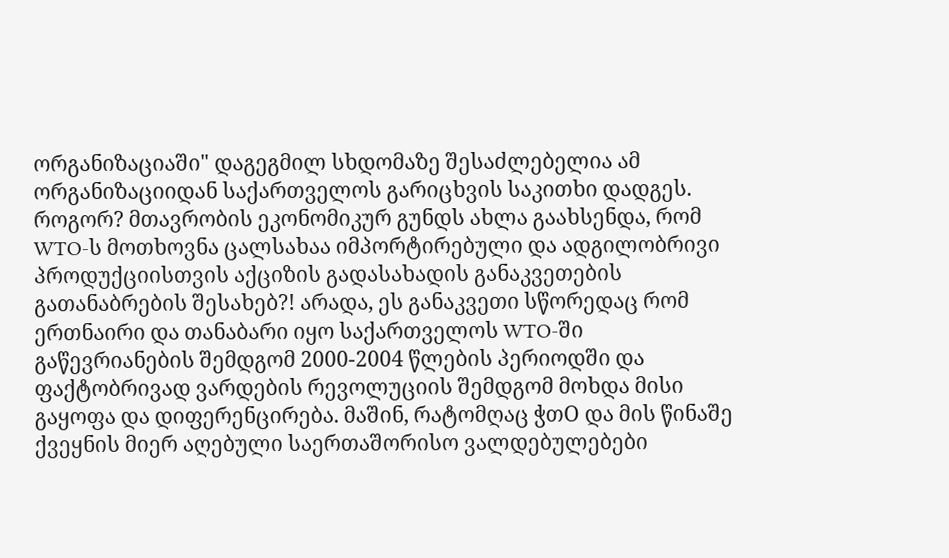ორგანიზაციაში" დაგეგმილ სხდომაზე შესაძლებელია ამ ორგანიზაციიდან საქართველოს გარიცხვის საკითხი დადგეს. როგორ? მთავრობის ეკონომიკურ გუნდს ახლა გაახსენდა, რომ WTO-ს მოთხოვნა ცალსახაა იმპორტირებული და ადგილობრივი პროდუქციისთვის აქციზის გადასახადის განაკვეთების გათანაბრების შესახებ?! არადა, ეს განაკვეთი სწორედაც რომ ერთნაირი და თანაბარი იყო საქართველოს WTO-ში გაწევრიანების შემდგომ 2000-2004 წლების პერიოდში და ფაქტობრივად ვარდების რევოლუციის შემდგომ მოხდა მისი გაყოფა და დიფერენცირება. მაშინ, რატომღაც ჭთO და მის წინაშე ქვეყნის მიერ აღებული საერთაშორისო ვალდებულებები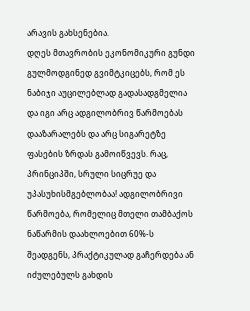არავის გახსენებია.
დღეს მთავრობის ეკონომიკური გუნდი გულმოდგინედ გვიმტკიცებს, რომ ეს ნაბიჯი აუცილებლად გადასადგმელია და იგი არც ადგილობრივ წარმოებას დააზარალებს და არც სიგარეტზე ფასების ზრდას გამოიწვევს. რაც, პრინციპში, სრული სიცრუე და უპასუხისმგებლობაა! ადგილობრივი წარმოება, რომელიც მთელი თამბაქოს ნაწარმის დაახლოებით 60%-ს შეადგენს, პრაქტიკულად გაჩერდება ან იძულებულს გახდის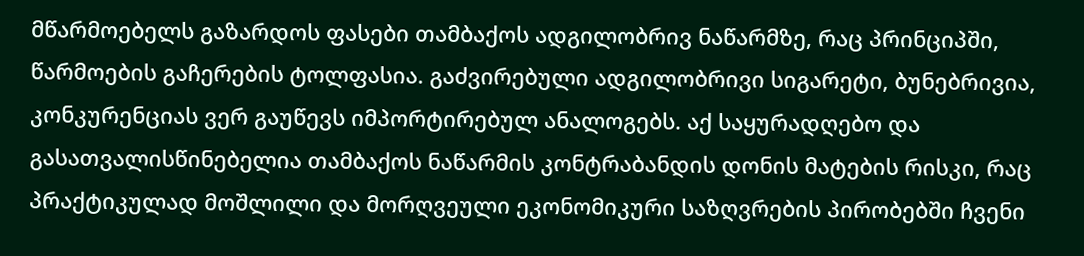მწარმოებელს გაზარდოს ფასები თამბაქოს ადგილობრივ ნაწარმზე, რაც პრინციპში, წარმოების გაჩერების ტოლფასია. გაძვირებული ადგილობრივი სიგარეტი, ბუნებრივია, კონკურენციას ვერ გაუწევს იმპორტირებულ ანალოგებს. აქ საყურადღებო და გასათვალისწინებელია თამბაქოს ნაწარმის კონტრაბანდის დონის მატების რისკი, რაც პრაქტიკულად მოშლილი და მორღვეული ეკონომიკური საზღვრების პირობებში ჩვენი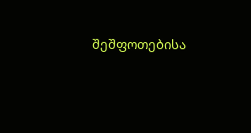შეშფოთებისა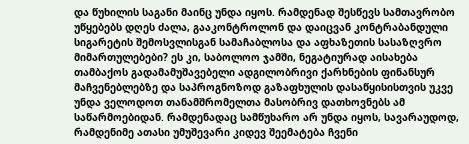და წუხილის საგანი მაინც უნდა იყოს. რამდენად შესწევს სამთავრობო უწყებებს დღეს ძალა, გააკონტროლონ და დაიცვან კონტრაბანდული სიგარეტის შემოსვლისგან სამაჩაბლოსა და აფხაზეთის სასაზღვრო მიმართულებები? ეს კი, საბოლოო ჯამში, ნეგატიურად აისახება თამბაქოს გადამამუშავებელი ადგილობრივი ქარხნების ფინანსურ მაჩვენებლებზე და საპროგნოზოდ გაზაფხულის დასაწყისისთვის უკვე უნდა ველოდოთ თანამშრომელთა მასობრივ დათხოვნებს ამ საწარმოებიდან. რამდენადაც სამწუხარო არ უნდა იყოს, სავარაუდოდ, რამდენიმე ათასი უმუშევარი კიდევ შეემატება ჩვენი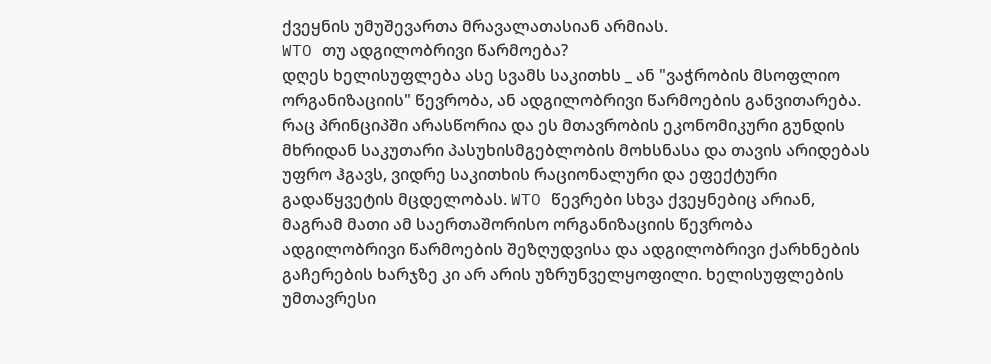ქვეყნის უმუშევართა მრავალათასიან არმიას.
WTO თუ ადგილობრივი წარმოება?
დღეს ხელისუფლება ასე სვამს საკითხს _ ან "ვაჭრობის მსოფლიო ორგანიზაციის" წევრობა, ან ადგილობრივი წარმოების განვითარება. რაც პრინციპში არასწორია და ეს მთავრობის ეკონომიკური გუნდის მხრიდან საკუთარი პასუხისმგებლობის მოხსნასა და თავის არიდებას უფრო ჰგავს, ვიდრე საკითხის რაციონალური და ეფექტური გადაწყვეტის მცდელობას. WTO წევრები სხვა ქვეყნებიც არიან, მაგრამ მათი ამ საერთაშორისო ორგანიზაციის წევრობა ადგილობრივი წარმოების შეზღუდვისა და ადგილობრივი ქარხნების გაჩერების ხარჯზე კი არ არის უზრუნველყოფილი. ხელისუფლების უმთავრესი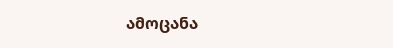ამოცანა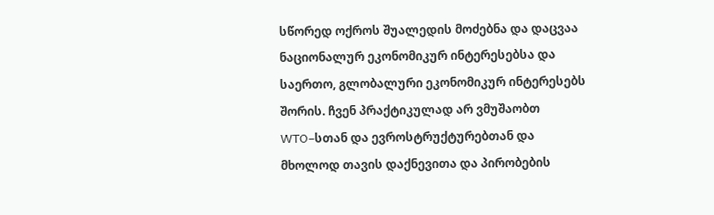სწორედ ოქროს შუალედის მოძებნა და დაცვაა ნაციონალურ ეკონომიკურ ინტერესებსა და საერთო, გლობალური ეკონომიკურ ინტერესებს შორის. ჩვენ პრაქტიკულად არ ვმუშაობთ WTO–სთან და ევროსტრუქტურებთან და მხოლოდ თავის დაქნევითა და პირობების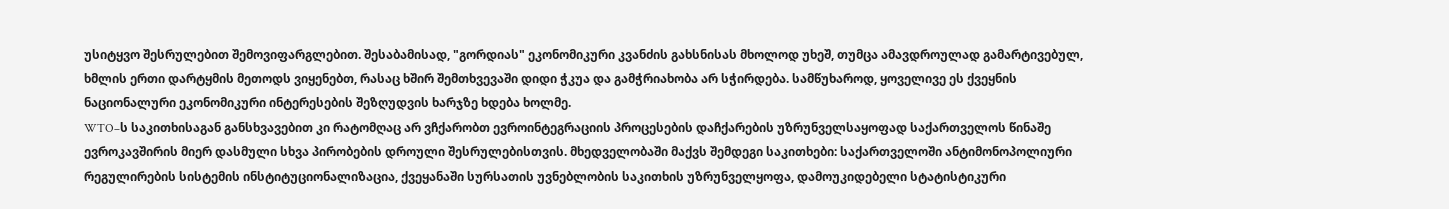უსიტყვო შესრულებით შემოვიფარგლებით. შესაბამისად, "გორდიას" ეკონომიკური კვანძის გახსნისას მხოლოდ უხეშ, თუმცა ამავდროულად გამარტივებულ, ხმლის ერთი დარტყმის მეთოდს ვიყენებთ, რასაც ხშირ შემთხვევაში დიდი ჭკუა და გამჭრიახობა არ სჭირდება. სამწუხაროდ, ყოველივე ეს ქვეყნის ნაციონალური ეკონომიკური ინტერესების შეზღუდვის ხარჯზე ხდება ხოლმე.
WTO–ს საკითხისაგან განსხვავებით კი რატომღაც არ ვჩქარობთ ევროინტეგრაციის პროცესების დაჩქარების უზრუნველსაყოფად საქართველოს წინაშე ევროკავშირის მიერ დასმული სხვა პირობების დროული შესრულებისთვის. მხედველობაში მაქვს შემდეგი საკითხები: საქართველოში ანტიმონოპოლიური რეგულირების სისტემის ინსტიტუციონალიზაცია, ქვეყანაში სურსათის უვნებლობის საკითხის უზრუნველყოფა, დამოუკიდებელი სტატისტიკური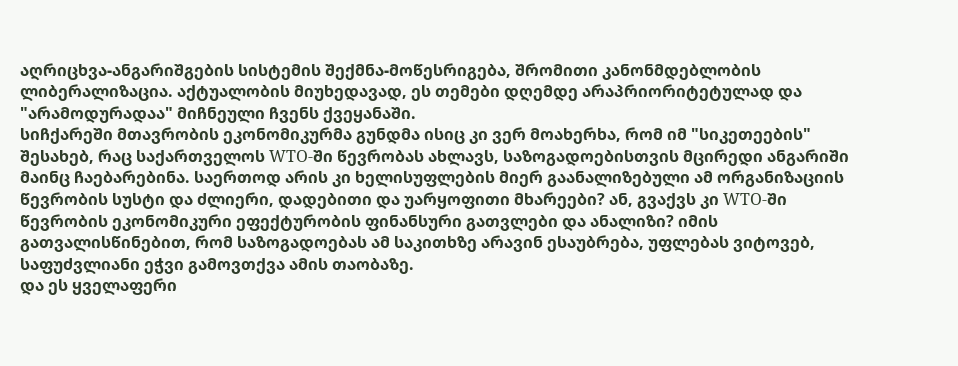აღრიცხვა-ანგარიშგების სისტემის შექმნა-მოწესრიგება, შრომითი კანონმდებლობის ლიბერალიზაცია. აქტუალობის მიუხედავად, ეს თემები დღემდე არაპრიორიტეტულად და "არამოდურადაა" მიჩნეული ჩვენს ქვეყანაში.
სიჩქარეში მთავრობის ეკონომიკურმა გუნდმა ისიც კი ვერ მოახერხა, რომ იმ "სიკეთეების" შესახებ, რაც საქართველოს WTO-ში წევრობას ახლავს, საზოგადოებისთვის მცირედი ანგარიში მაინც ჩაებარებინა. საერთოდ არის კი ხელისუფლების მიერ გაანალიზებული ამ ორგანიზაციის წევრობის სუსტი და ძლიერი, დადებითი და უარყოფითი მხარეები? ან, გვაქვს კი WTO-ში წევრობის ეკონომიკური ეფექტურობის ფინანსური გათვლები და ანალიზი? იმის გათვალისწინებით, რომ საზოგადოებას ამ საკითხზე არავინ ესაუბრება, უფლებას ვიტოვებ, საფუძვლიანი ეჭვი გამოვთქვა ამის თაობაზე.
და ეს ყველაფერი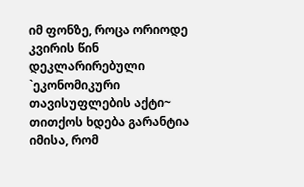იმ ფონზე, როცა ორიოდე კვირის წინ დეკლარირებული `ეკონომიკური თავისუფლების აქტი~ თითქოს ხდება გარანტია იმისა, რომ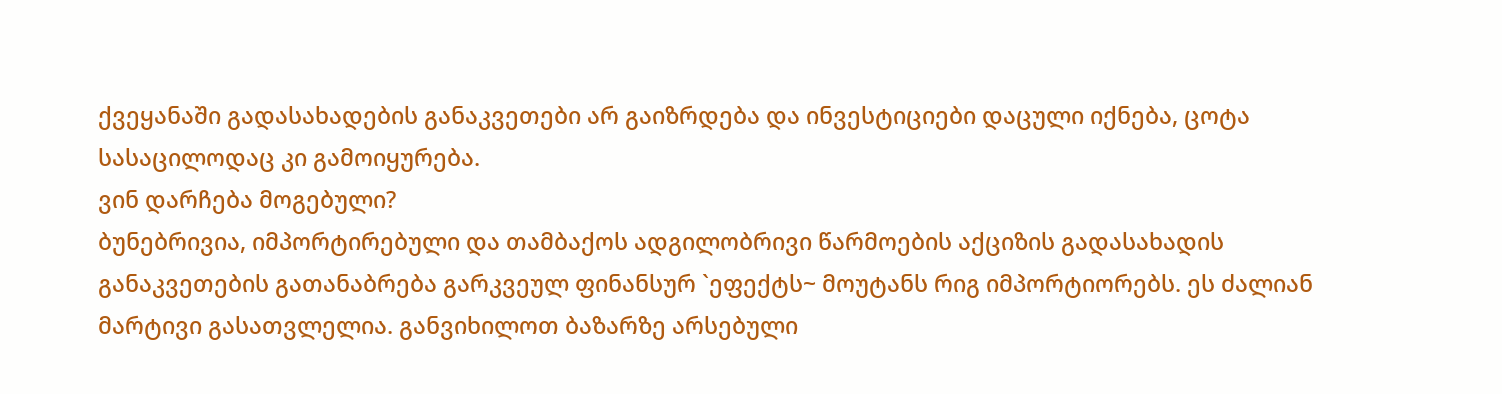ქვეყანაში გადასახადების განაკვეთები არ გაიზრდება და ინვესტიციები დაცული იქნება, ცოტა სასაცილოდაც კი გამოიყურება.
ვინ დარჩება მოგებული?
ბუნებრივია, იმპორტირებული და თამბაქოს ადგილობრივი წარმოების აქციზის გადასახადის განაკვეთების გათანაბრება გარკვეულ ფინანსურ `ეფექტს~ მოუტანს რიგ იმპორტიორებს. ეს ძალიან მარტივი გასათვლელია. განვიხილოთ ბაზარზე არსებული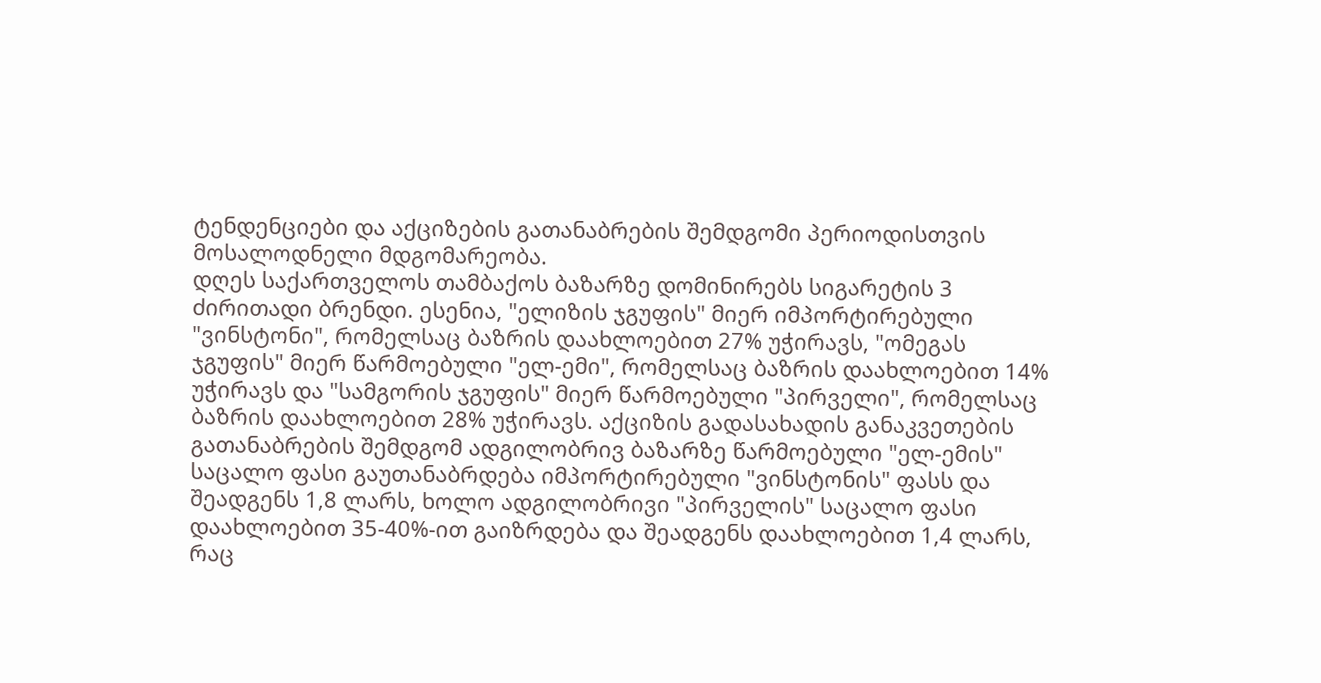ტენდენციები და აქციზების გათანაბრების შემდგომი პერიოდისთვის მოსალოდნელი მდგომარეობა.
დღეს საქართველოს თამბაქოს ბაზარზე დომინირებს სიგარეტის 3 ძირითადი ბრენდი. ესენია, "ელიზის ჯგუფის" მიერ იმპორტირებული "ვინსტონი", რომელსაც ბაზრის დაახლოებით 27% უჭირავს, "ომეგას ჯგუფის" მიერ წარმოებული "ელ-ემი", რომელსაც ბაზრის დაახლოებით 14% უჭირავს და "სამგორის ჯგუფის" მიერ წარმოებული "პირველი", რომელსაც ბაზრის დაახლოებით 28% უჭირავს. აქციზის გადასახადის განაკვეთების გათანაბრების შემდგომ ადგილობრივ ბაზარზე წარმოებული "ელ-ემის" საცალო ფასი გაუთანაბრდება იმპორტირებული "ვინსტონის" ფასს და შეადგენს 1,8 ლარს, ხოლო ადგილობრივი "პირველის" საცალო ფასი დაახლოებით 35-40%-ით გაიზრდება და შეადგენს დაახლოებით 1,4 ლარს, რაც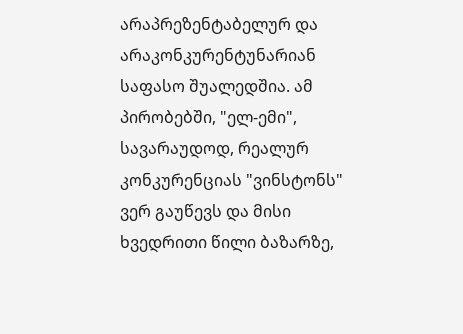არაპრეზენტაბელურ და არაკონკურენტუნარიან საფასო შუალედშია. ამ პირობებში, "ელ-ემი", სავარაუდოდ, რეალურ კონკურენციას "ვინსტონს" ვერ გაუწევს და მისი ხვედრითი წილი ბაზარზე,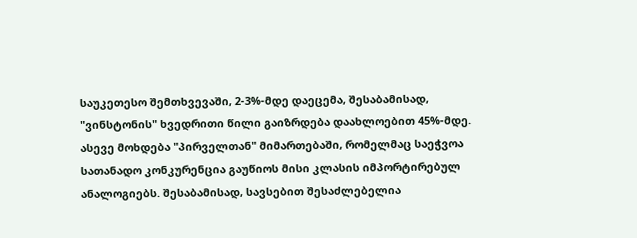საუკეთესო შემთხვევაში, 2-3%-მდე დაეცემა, შესაბამისად, "ვინსტონის" ხვედრითი წილი გაიზრდება დაახლოებით 45%-მდე. ასევე მოხდება "პირველთან" მიმართებაში, რომელმაც საეჭვოა სათანადო კონკურენცია გაუწიოს მისი კლასის იმპორტირებულ ანალოგიებს. შესაბამისად, სავსებით შესაძლებელია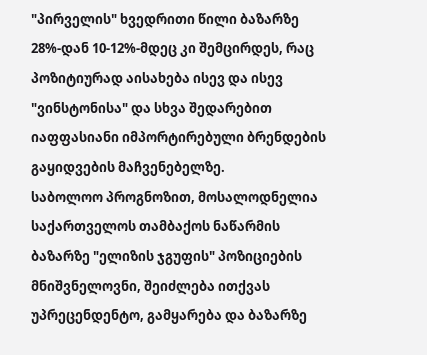"პირველის" ხვედრითი წილი ბაზარზე 28%-დან 10-12%-მდეც კი შემცირდეს, რაც პოზიტიურად აისახება ისევ და ისევ "ვინსტონისა" და სხვა შედარებით იაფფასიანი იმპორტირებული ბრენდების გაყიდვების მაჩვენებელზე.
საბოლოო პროგნოზით, მოსალოდნელია საქართველოს თამბაქოს ნაწარმის ბაზარზე "ელიზის ჯგუფის" პოზიციების მნიშვნელოვნი, შეიძლება ითქვას უპრეცენდენტო, გამყარება და ბაზარზე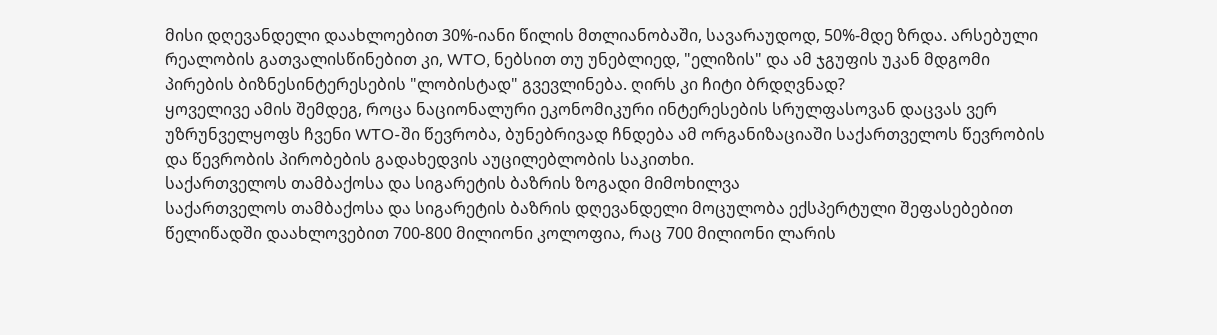მისი დღევანდელი დაახლოებით 30%-იანი წილის მთლიანობაში, სავარაუდოდ, 50%-მდე ზრდა. არსებული რეალობის გათვალისწინებით კი, WTO, ნებსით თუ უნებლიედ, "ელიზის" და ამ ჯგუფის უკან მდგომი პირების ბიზნესინტერესების "ლობისტად" გვევლინება. ღირს კი ჩიტი ბრდღვნად?
ყოველივე ამის შემდეგ, როცა ნაციონალური ეკონომიკური ინტერესების სრულფასოვან დაცვას ვერ უზრუნველყოფს ჩვენი WTO-ში წევრობა, ბუნებრივად ჩნდება ამ ორგანიზაციაში საქართველოს წევრობის და წევრობის პირობების გადახედვის აუცილებლობის საკითხი.
საქართველოს თამბაქოსა და სიგარეტის ბაზრის ზოგადი მიმოხილვა
საქართველოს თამბაქოსა და სიგარეტის ბაზრის დღევანდელი მოცულობა ექსპერტული შეფასებებით წელიწადში დაახლოვებით 700-800 მილიონი კოლოფია, რაც 700 მილიონი ლარის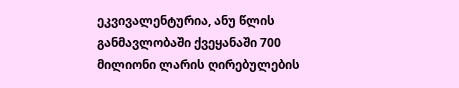ეკვივალენტურია, ანუ წლის განმავლობაში ქვეყანაში 700 მილიონი ლარის ღირებულების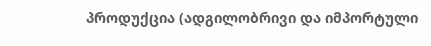პროდუქცია (ადგილობრივი და იმპორტული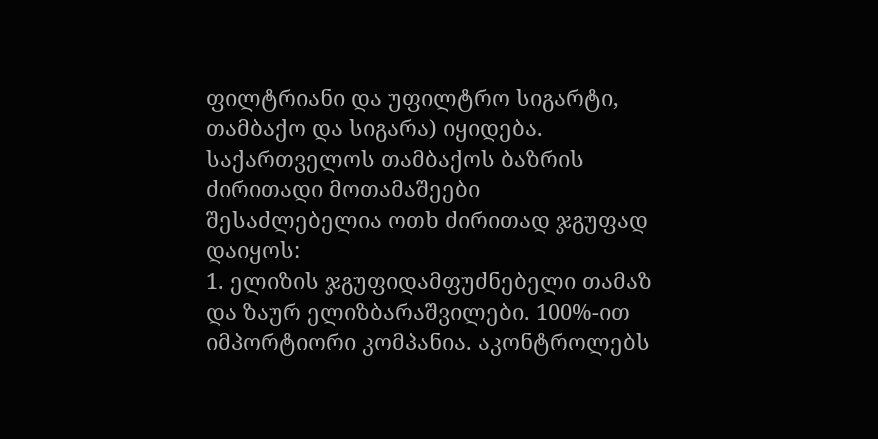ფილტრიანი და უფილტრო სიგარტი, თამბაქო და სიგარა) იყიდება.
საქართველოს თამბაქოს ბაზრის ძირითადი მოთამაშეები შესაძლებელია ოთხ ძირითად ჯგუფად დაიყოს:
1. ელიზის ჯგუფიდამფუძნებელი თამაზ და ზაურ ელიზბარაშვილები. 100%-ით იმპორტიორი კომპანია. აკონტროლებს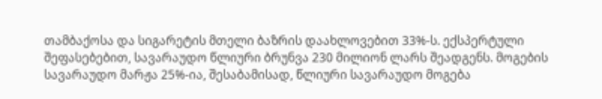თამბაქოსა და სიგარეტის მთელი ბაზრის დაახლოვებით 33%-ს. ექსპერტული შეფასებებით, სავარაუდო წლიური ბრუნვა 230 მილიონ ლარს შეადგენს. მოგების სავარაუდო მარჟა 25%-ია, შესაბამისად, წლიური სავარაუდო მოგება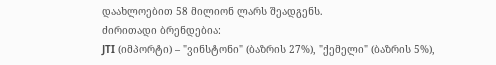დაახლოებით 58 მილიონ ლარს შეადგენს.
ძირითადი ბრენდებია:
JTI (იმპორტი) – "ვინსტონი" (ბაზრის 27%), "ქემელი" (ბაზრის 5%),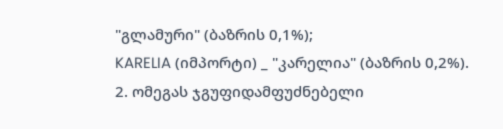"გლამური" (ბაზრის 0,1%);
KARELIA (იმპორტი) _ "კარელია" (ბაზრის 0,2%).
2. ომეგას ჯგუფიდამფუძნებელი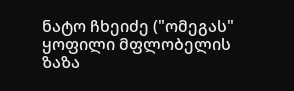ნატო ჩხეიძე ("ომეგას" ყოფილი მფლობელის ზაზა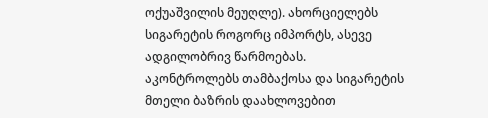ოქუაშვილის მეუღლე). ახორციელებს სიგარეტის როგორც იმპორტს, ასევე ადგილობრივ წარმოებას.
აკონტროლებს თამბაქოსა და სიგარეტის მთელი ბაზრის დაახლოვებით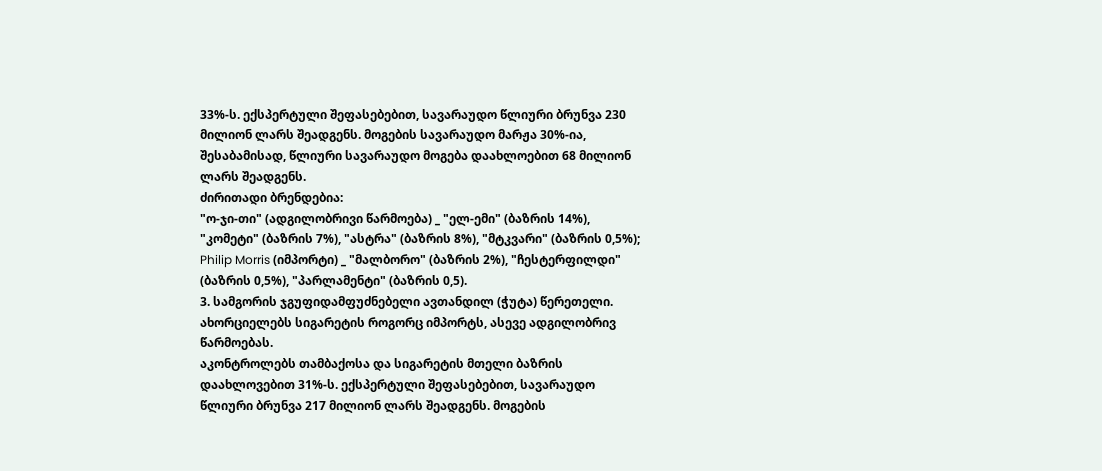33%-ს. ექსპერტული შეფასებებით, სავარაუდო წლიური ბრუნვა 230 მილიონ ლარს შეადგენს. მოგების სავარაუდო მარჟა 30%-ია, შესაბამისად, წლიური სავარაუდო მოგება დაახლოებით 68 მილიონ ლარს შეადგენს.
ძირითადი ბრენდებია:
"ო-ჯი-თი" (ადგილობრივი წარმოება) _ "ელ-ემი" (ბაზრის 14%), "კომეტი" (ბაზრის 7%), "ასტრა" (ბაზრის 8%), "მტკვარი" (ბაზრის 0,5%);
Philip Morris (იმპორტი) _ "მალბორო" (ბაზრის 2%), "ჩესტერფილდი" (ბაზრის 0,5%), "პარლამენტი" (ბაზრის 0,5).
3. სამგორის ჯგუფიდამფუძნებელი ავთანდილ (ჭუტა) წერეთელი. ახორციელებს სიგარეტის როგორც იმპორტს, ასევე ადგილობრივ წარმოებას.
აკონტროლებს თამბაქოსა და სიგარეტის მთელი ბაზრის დაახლოვებით 31%-ს. ექსპერტული შეფასებებით, სავარაუდო წლიური ბრუნვა 217 მილიონ ლარს შეადგენს. მოგების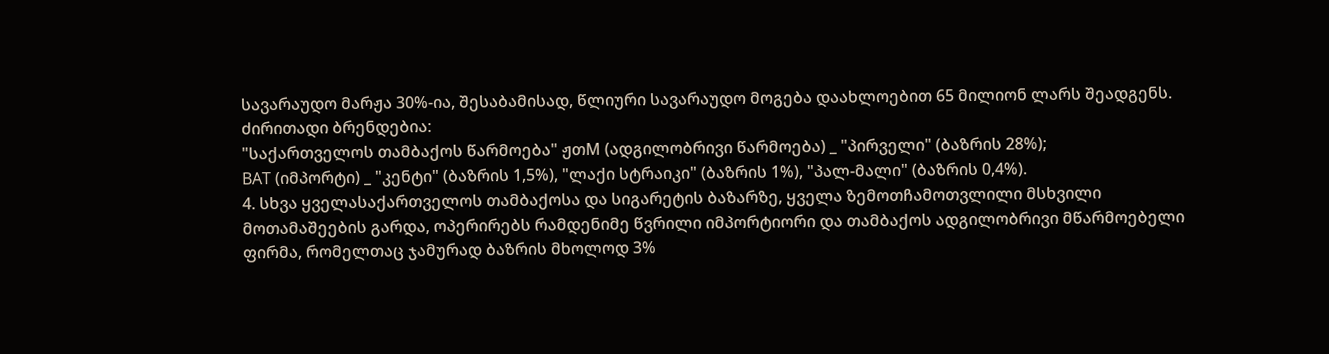სავარაუდო მარჟა 30%-ია, შესაბამისად, წლიური სავარაუდო მოგება დაახლოებით 65 მილიონ ლარს შეადგენს.
ძირითადი ბრენდებია:
"საქართველოს თამბაქოს წარმოება" ჟთM (ადგილობრივი წარმოება) _ "პირველი" (ბაზრის 28%);
BAT (იმპორტი) _ "კენტი" (ბაზრის 1,5%), "ლაქი სტრაიკი" (ბაზრის 1%), "პალ-მალი" (ბაზრის 0,4%).
4. სხვა ყველასაქართველოს თამბაქოსა და სიგარეტის ბაზარზე, ყველა ზემოთჩამოთვლილი მსხვილი მოთამაშეების გარდა, ოპერირებს რამდენიმე წვრილი იმპორტიორი და თამბაქოს ადგილობრივი მწარმოებელი ფირმა, რომელთაც ჯამურად ბაზრის მხოლოდ 3%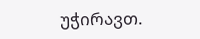უჭირავთ.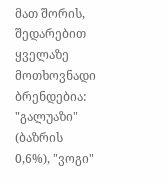მათ შორის, შედარებით ყველაზე მოთხოვნადი ბრენდებია:
"გალუაზი" (ბაზრის 0,6%), "ვოგი"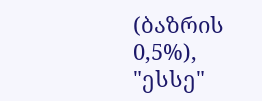(ბაზრის 0,5%), "ესსე"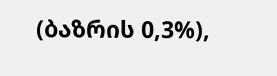(ბაზრის 0,3%),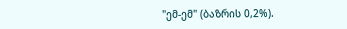"ემ-ემ" (ბაზრის 0,2%).